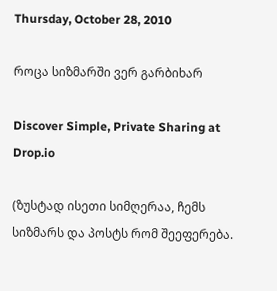Thursday, October 28, 2010

როცა სიზმარში ვერ გარბიხარ

Discover Simple, Private Sharing at Drop.io

(ზუსტად ისეთი სიმღერაა, ჩემს სიზმარს და პოსტს რომ შეეფერება.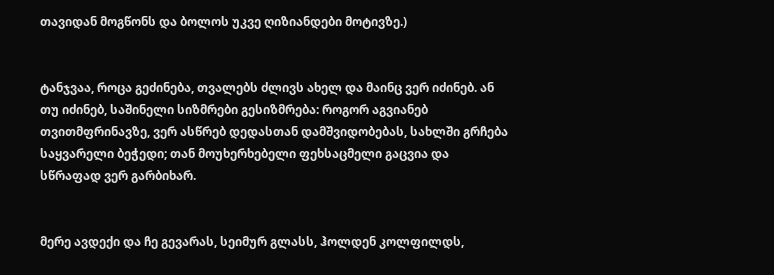თავიდან მოგწონს და ბოლოს უკვე ღიზიანდები მოტივზე.)


ტანჯვაა, როცა გეძინება, თვალებს ძლივს ახელ და მაინც ვერ იძინებ. ან თუ იძინებ, საშინელი სიზმრები გესიზმრება: როგორ აგვიანებ თვითმფრინავზე, ვერ ასწრებ დედასთან დამშვიდობებას, სახლში გრჩება საყვარელი ბეჭედი; თან მოუხერხებელი ფეხსაცმელი გაცვია და სწრაფად ვერ გარბიხარ.


მერე ავდექი და ჩე გევარას, სეიმურ გლასს, ჰოლდენ კოლფილდს,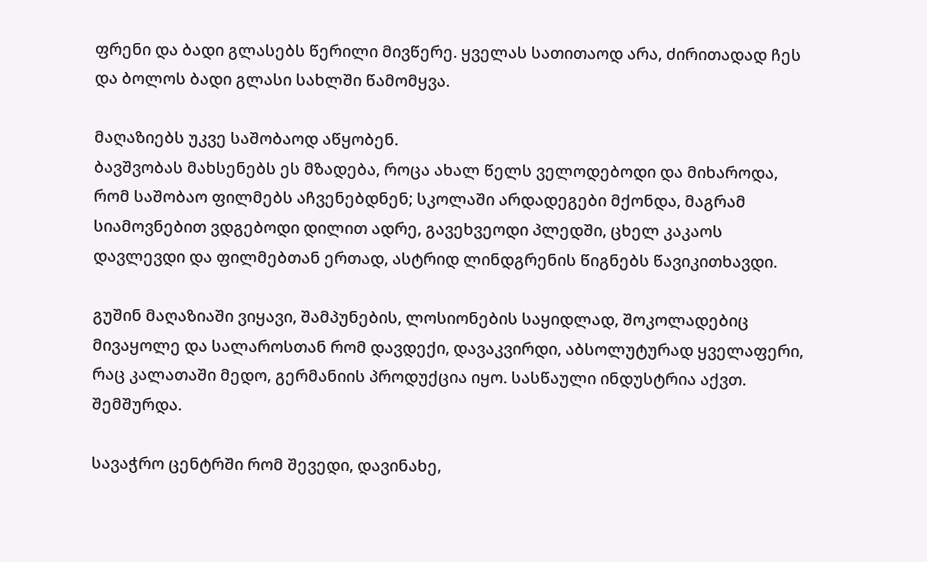ფრენი და ბადი გლასებს წერილი მივწერე. ყველას სათითაოდ არა, ძირითადად ჩეს და ბოლოს ბადი გლასი სახლში წამომყვა.

მაღაზიებს უკვე საშობაოდ აწყობენ.
ბავშვობას მახსენებს ეს მზადება, როცა ახალ წელს ველოდებოდი და მიხაროდა, რომ საშობაო ფილმებს აჩვენებდნენ; სკოლაში არდადეგები მქონდა, მაგრამ სიამოვნებით ვდგებოდი დილით ადრე, გავეხვეოდი პლედში, ცხელ კაკაოს დავლევდი და ფილმებთან ერთად, ასტრიდ ლინდგრენის წიგნებს წავიკითხავდი.

გუშინ მაღაზიაში ვიყავი, შამპუნების, ლოსიონების საყიდლად, შოკოლადებიც მივაყოლე და სალაროსთან რომ დავდექი, დავაკვირდი, აბსოლუტურად ყველაფერი, რაც კალათაში მედო, გერმანიის პროდუქცია იყო. სასწაული ინდუსტრია აქვთ. შემშურდა.

სავაჭრო ცენტრში რომ შევედი, დავინახე,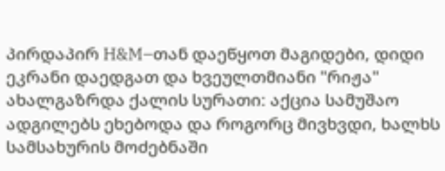პირდაპირ H&M–თან დაეწყოთ მაგიდები, დიდი ეკრანი დაედგათ და ხვეულთმიანი "რიჟა" ახალგაზრდა ქალის სურათი: აქცია სამუშაო ადგილებს ეხებოდა და როგორც მივხვდი, ხალხს სამსახურის მოძებნაში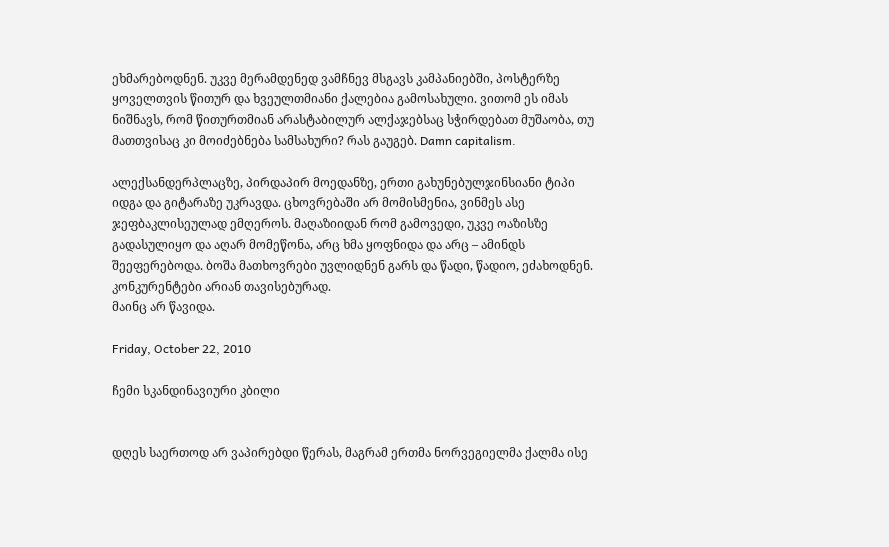ეხმარებოდნენ. უკვე მერამდენედ ვამჩნევ მსგავს კამპანიებში, პოსტერზე ყოველთვის წითურ და ხვეულთმიანი ქალებია გამოსახული. ვითომ ეს იმას ნიშნავს, რომ წითურთმიან არასტაბილურ ალქაჯებსაც სჭირდებათ მუშაობა, თუ მათთვისაც კი მოიძებნება სამსახური? რას გაუგებ. Damn capitalism.

ალექსანდერპლაცზე, პირდაპირ მოედანზე, ერთი გახუნებულჯინსიანი ტიპი იდგა და გიტარაზე უკრავდა. ცხოვრებაში არ მომისმენია, ვინმეს ასე ჯეფბაკლისეულად ემღეროს. მაღაზიიდან რომ გამოვედი, უკვე ოაზისზე გადასულიყო და აღარ მომეწონა, არც ხმა ყოფნიდა და არც – ამინდს შეეფერებოდა. ბოშა მათხოვრები უვლიდნენ გარს და წადი, წადიო, ეძახოდნენ. კონკურენტები არიან თავისებურად.
მაინც არ წავიდა.

Friday, October 22, 2010

ჩემი სკანდინავიური კბილი


დღეს საერთოდ არ ვაპირებდი წერას, მაგრამ ერთმა ნორვეგიელმა ქალმა ისე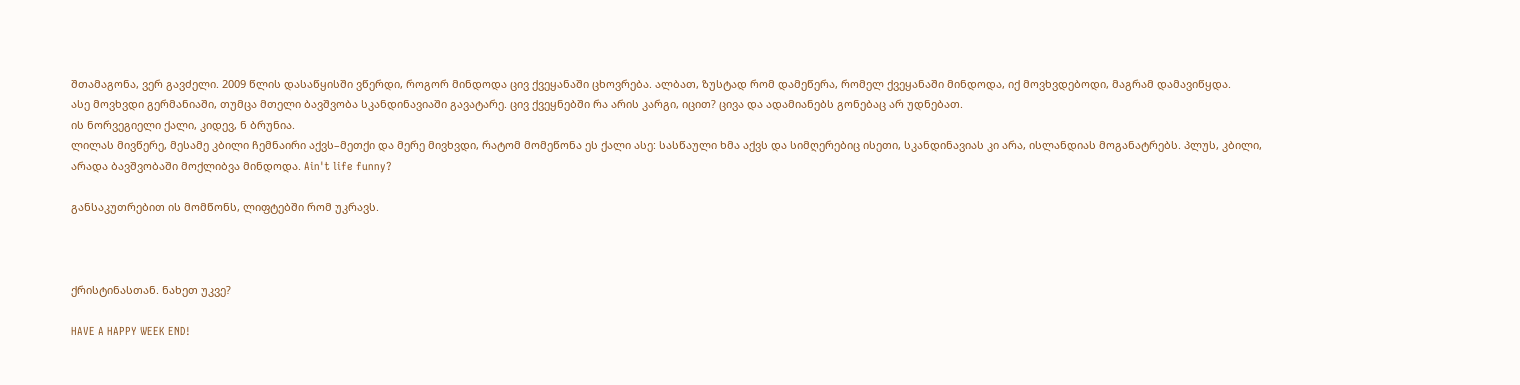შთამაგონა, ვერ გავძელი. 2009 წლის დასაწყისში ვწერდი, როგორ მინდოდა ცივ ქვეყანაში ცხოვრება. ალბათ, ზუსტად რომ დამეწერა, რომელ ქვეყანაში მინდოდა, იქ მოვხვდებოდი, მაგრამ დამავიწყდა.
ასე მოვხვდი გერმანიაში, თუმცა მთელი ბავშვობა სკანდინავიაში გავატარე. ცივ ქვეყნებში რა არის კარგი, იცით? ცივა და ადამიანებს გონებაც არ უდნებათ.
ის ნორვეგიელი ქალი, კიდევ, ნ ბრუნია.
ლილას მივწერე, მესამე კბილი ჩემნაირი აქვს–მეთქი და მერე მივხვდი, რატომ მომეწონა ეს ქალი ასე: სასწაული ხმა აქვს და სიმღერებიც ისეთი, სკანდინავიას კი არა, ისლანდიას მოგანატრებს. პლუს, კბილი, არადა ბავშვობაში მოქლიბვა მინდოდა. Ain't life funny?

განსაკუთრებით ის მომწონს, ლიფტებში რომ უკრავს.



ქრისტინასთან. ნახეთ უკვე?

HAVE A HAPPY WEEK END!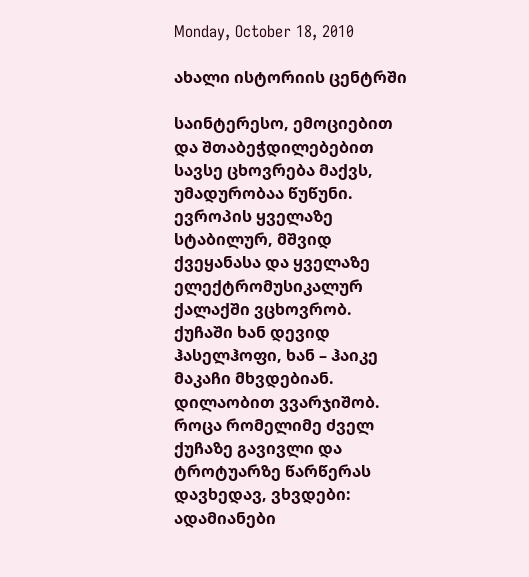Monday, October 18, 2010

ახალი ისტორიის ცენტრში

საინტერესო, ემოციებით და შთაბეჭდილებებით სავსე ცხოვრება მაქვს, უმადურობაა წუწუნი. ევროპის ყველაზე სტაბილურ, მშვიდ ქვეყანასა და ყველაზე ელექტრომუსიკალურ ქალაქში ვცხოვრობ. ქუჩაში ხან დევიდ ჰასელჰოფი, ხან – ჰაიკე მაკაჩი მხვდებიან. დილაობით ვვარჯიშობ. როცა რომელიმე ძველ ქუჩაზე გავივლი და ტროტუარზე წარწერას დავხედავ, ვხვდები: ადამიანები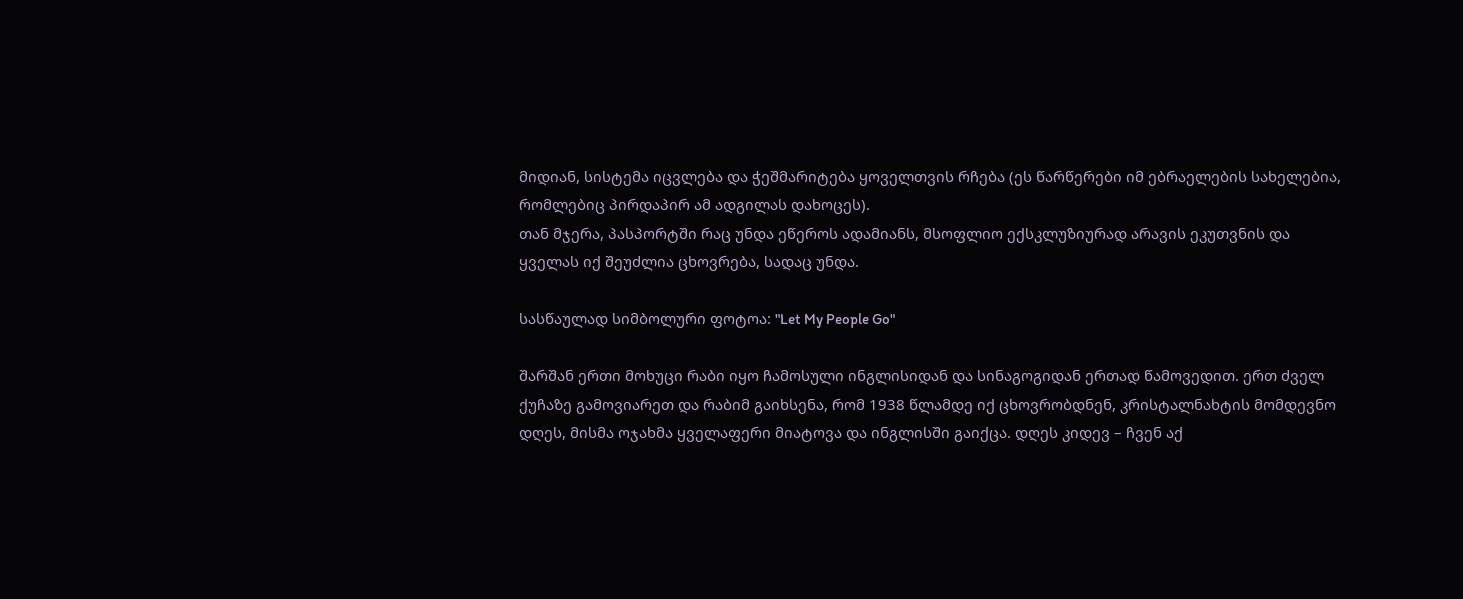მიდიან, სისტემა იცვლება და ჭეშმარიტება ყოველთვის რჩება (ეს წარწერები იმ ებრაელების სახელებია, რომლებიც პირდაპირ ამ ადგილას დახოცეს).
თან მჯერა, პასპორტში რაც უნდა ეწეროს ადამიანს, მსოფლიო ექსკლუზიურად არავის ეკუთვნის და ყველას იქ შეუძლია ცხოვრება, სადაც უნდა.

სასწაულად სიმბოლური ფოტოა: "Let My People Go"

შარშან ერთი მოხუცი რაბი იყო ჩამოსული ინგლისიდან და სინაგოგიდან ერთად წამოვედით. ერთ ძველ ქუჩაზე გამოვიარეთ და რაბიმ გაიხსენა, რომ 1938 წლამდე იქ ცხოვრობდნენ, კრისტალნახტის მომდევნო დღეს, მისმა ოჯახმა ყველაფერი მიატოვა და ინგლისში გაიქცა. დღეს კიდევ – ჩვენ აქ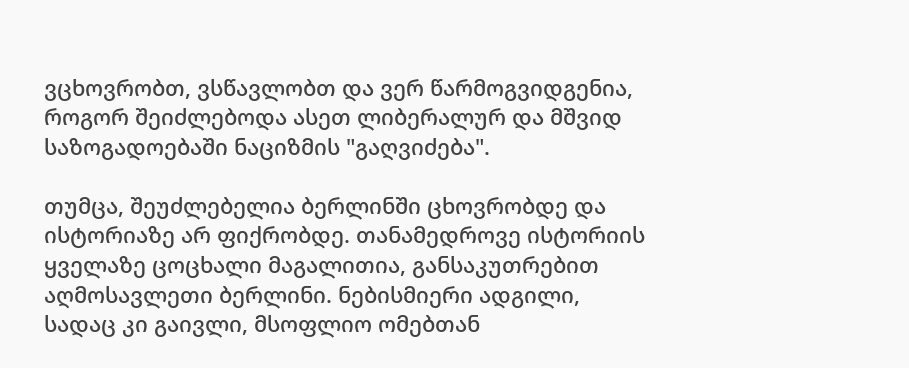ვცხოვრობთ, ვსწავლობთ და ვერ წარმოგვიდგენია, როგორ შეიძლებოდა ასეთ ლიბერალურ და მშვიდ საზოგადოებაში ნაციზმის "გაღვიძება".

თუმცა, შეუძლებელია ბერლინში ცხოვრობდე და ისტორიაზე არ ფიქრობდე. თანამედროვე ისტორიის ყველაზე ცოცხალი მაგალითია, განსაკუთრებით აღმოსავლეთი ბერლინი. ნებისმიერი ადგილი, სადაც კი გაივლი, მსოფლიო ომებთან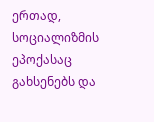ერთად, სოციალიზმის ეპოქასაც გახსენებს და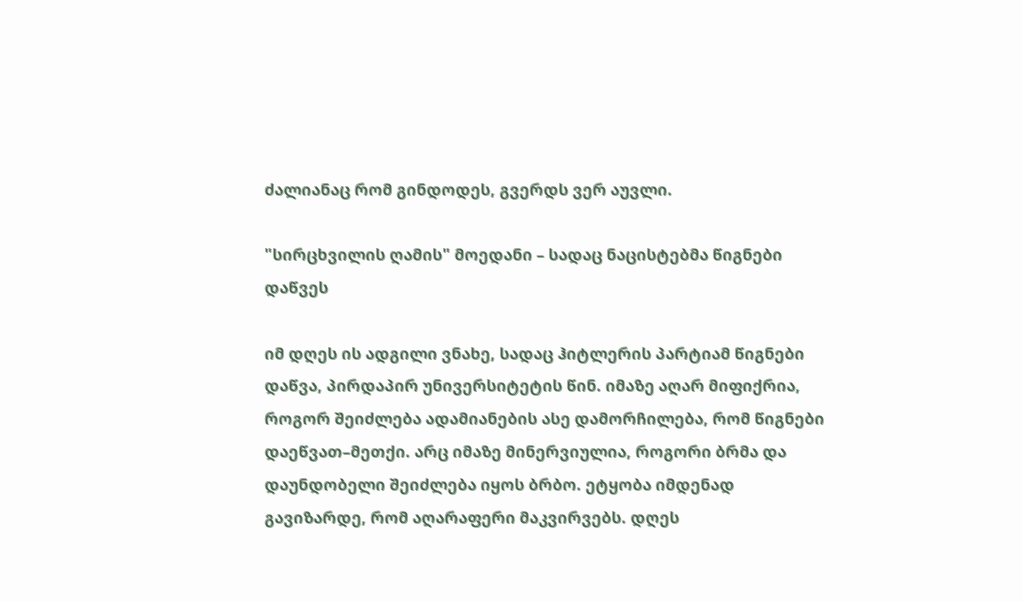ძალიანაც რომ გინდოდეს, გვერდს ვერ აუვლი.

"სირცხვილის ღამის" მოედანი – სადაც ნაცისტებმა წიგნები დაწვეს

იმ დღეს ის ადგილი ვნახე, სადაც ჰიტლერის პარტიამ წიგნები დაწვა, პირდაპირ უნივერსიტეტის წინ. იმაზე აღარ მიფიქრია, როგორ შეიძლება ადამიანების ასე დამორჩილება, რომ წიგნები დაეწვათ–მეთქი. არც იმაზე მინერვიულია, როგორი ბრმა და დაუნდობელი შეიძლება იყოს ბრბო. ეტყობა იმდენად გავიზარდე, რომ აღარაფერი მაკვირვებს. დღეს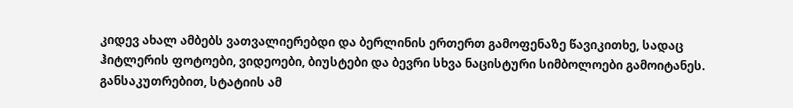კიდევ ახალ ამბებს ვათვალიერებდი და ბერლინის ერთერთ გამოფენაზე წავიკითხე, სადაც ჰიტლერის ფოტოები, ვიდეოები, ბიუსტები და ბევრი სხვა ნაცისტური სიმბოლოები გამოიტანეს.
განსაკუთრებით, სტატიის ამ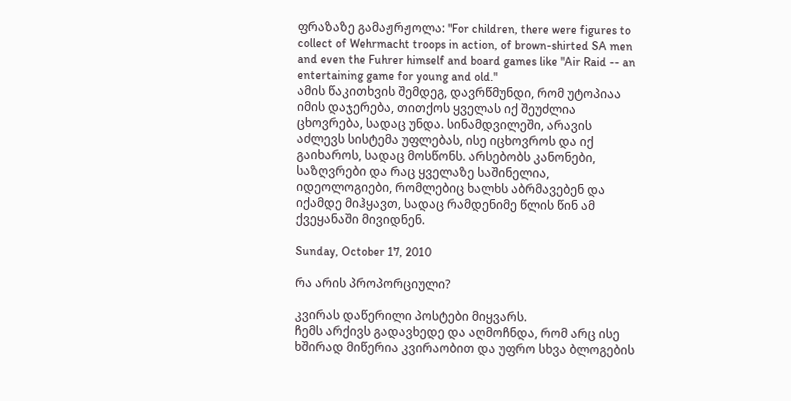ფრაზაზე გამაჟრჟოლა: "For children, there were figures to collect of Wehrmacht troops in action, of brown-shirted SA men and even the Fuhrer himself and board games like "Air Raid -- an entertaining game for young and old."
ამის წაკითხვის შემდეგ, დავრწმუნდი, რომ უტოპიაა იმის დაჯერება, თითქოს ყველას იქ შეუძლია ცხოვრება, სადაც უნდა. სინამდვილეში, არავის აძლევს სისტემა უფლებას, ისე იცხოვროს და იქ გაიხაროს, სადაც მოსწონს. არსებობს კანონები, საზღვრები და რაც ყველაზე საშინელია, იდეოლოგიები, რომლებიც ხალხს აბრმავებენ და იქამდე მიჰყავთ, სადაც რამდენიმე წლის წინ ამ ქვეყანაში მივიდნენ.

Sunday, October 17, 2010

რა არის პროპორციული?

კვირას დაწერილი პოსტები მიყვარს.
ჩემს არქივს გადავხედე და აღმოჩნდა, რომ არც ისე ხშირად მიწერია კვირაობით და უფრო სხვა ბლოგების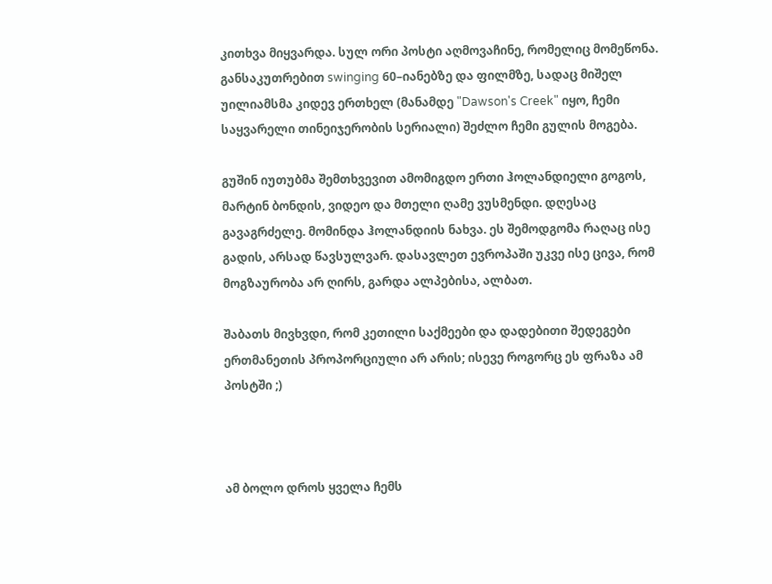კითხვა მიყვარდა. სულ ორი პოსტი აღმოვაჩინე, რომელიც მომეწონა. განსაკუთრებით swinging 60–იანებზე და ფილმზე, სადაც მიშელ უილიამსმა კიდევ ერთხელ (მანამდე "Dawson's Creek" იყო, ჩემი საყვარელი თინეიჯერობის სერიალი) შეძლო ჩემი გულის მოგება.

გუშინ იუთუბმა შემთხვევით ამომიგდო ერთი ჰოლანდიელი გოგოს, მარტინ ბონდის, ვიდეო და მთელი ღამე ვუსმენდი. დღესაც გავაგრძელე. მომინდა ჰოლანდიის ნახვა. ეს შემოდგომა რაღაც ისე გადის, არსად წავსულვარ. დასავლეთ ევროპაში უკვე ისე ცივა, რომ მოგზაურობა არ ღირს, გარდა ალპებისა, ალბათ.

შაბათს მივხვდი, რომ კეთილი საქმეები და დადებითი შედეგები ერთმანეთის პროპორციული არ არის; ისევე როგორც ეს ფრაზა ამ პოსტში ;)



ამ ბოლო დროს ყველა ჩემს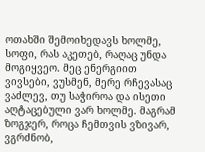ოთახში შემოიხედავს ხოლმე, სოფი, რას აკეთებ, რაღაც უნდა მოგიყვეო. მეც ენერგიით ვივსები, ვუსმენ, მერე რჩევასაც ვაძლევ, თუ საჭიროა და ისეთი აღტაცებული ვარ ხოლმე. მაგრამ ზოგჯერ, როცა ჩემთვის ვზივარ, ვგრძნობ,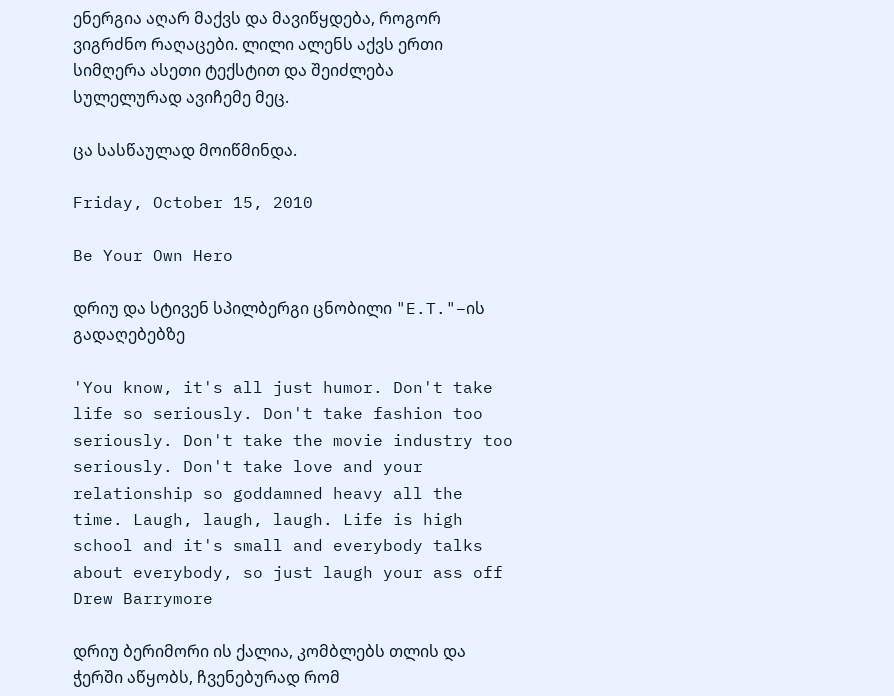ენერგია აღარ მაქვს და მავიწყდება, როგორ ვიგრძნო რაღაცები. ლილი ალენს აქვს ერთი სიმღერა ასეთი ტექსტით და შეიძლება სულელურად ავიჩემე მეც.

ცა სასწაულად მოიწმინდა.

Friday, October 15, 2010

Be Your Own Hero

დრიუ და სტივენ სპილბერგი ცნობილი "E.T."–ის გადაღებებზე

'You know, it's all just humor. Don't take life so seriously. Don't take fashion too seriously. Don't take the movie industry too seriously. Don't take love and your relationship so goddamned heavy all the time. Laugh, laugh, laugh. Life is high school and it's small and everybody talks about everybody, so just laugh your ass off
Drew Barrymore

დრიუ ბერიმორი ის ქალია, კომბლებს თლის და ჭერში აწყობს, ჩვენებურად რომ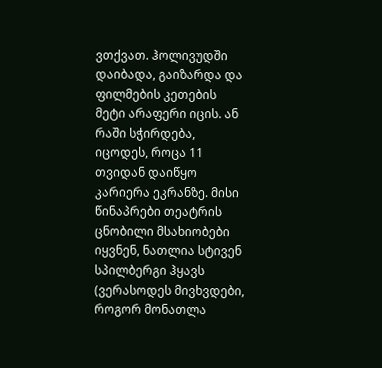ვთქვათ. ჰოლივუდში დაიბადა, გაიზარდა და ფილმების კეთების მეტი არაფერი იცის. ან რაში სჭირდება, იცოდეს, როცა 11 თვიდან დაიწყო კარიერა ეკრანზე. მისი წინაპრები თეატრის ცნობილი მსახიობები იყვნენ, ნათლია სტივენ სპილბერგი ჰყავს (ვერასოდეს მივხვდები, როგორ მონათლა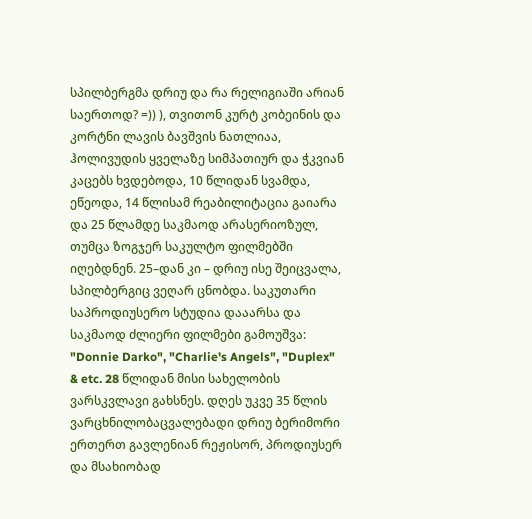სპილბერგმა დრიუ და რა რელიგიაში არიან საერთოდ? =)) ), თვითონ კურტ კობეინის და კორტნი ლავის ბავშვის ნათლიაა, ჰოლივუდის ყველაზე სიმპათიურ და ჭკვიან კაცებს ხვდებოდა, 10 წლიდან სვამდა, ეწეოდა, 14 წლისამ რეაბილიტაცია გაიარა და 25 წლამდე საკმაოდ არასერიოზულ, თუმცა ზოგჯერ საკულტო ფილმებში იღებდნენ. 25–დან კი – დრიუ ისე შეიცვალა, სპილბერგიც ვეღარ ცნობდა. საკუთარი საპროდიუსერო სტუდია დააარსა და საკმაოდ ძლიერი ფილმები გამოუშვა: "Donnie Darko", "Charlie's Angels", "Duplex" & etc. 28 წლიდან მისი სახელობის ვარსკვლავი გახსნეს. დღეს უკვე 35 წლის ვარცხნილობაცვალებადი დრიუ ბერიმორი ერთერთ გავლენიან რეჟისორ, პროდიუსერ და მსახიობად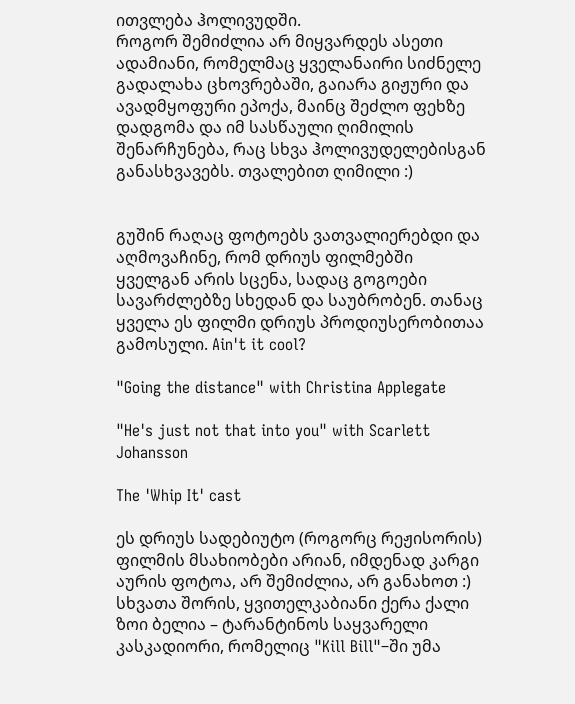ითვლება ჰოლივუდში.
როგორ შემიძლია არ მიყვარდეს ასეთი ადამიანი, რომელმაც ყველანაირი სიძნელე გადალახა ცხოვრებაში, გაიარა გიჟური და ავადმყოფური ეპოქა, მაინც შეძლო ფეხზე დადგომა და იმ სასწაული ღიმილის შენარჩუნება, რაც სხვა ჰოლივუდელებისგან განასხვავებს. თვალებით ღიმილი :)


გუშინ რაღაც ფოტოებს ვათვალიერებდი და აღმოვაჩინე, რომ დრიუს ფილმებში ყველგან არის სცენა, სადაც გოგოები სავარძლებზე სხედან და საუბრობენ. თანაც ყველა ეს ფილმი დრიუს პროდიუსერობითაა გამოსული. Ain't it cool?

"Going the distance" with Christina Applegate

"He's just not that into you" with Scarlett Johansson

The 'Whip It' cast

ეს დრიუს სადებიუტო (როგორც რეჟისორის) ფილმის მსახიობები არიან, იმდენად კარგი აურის ფოტოა, არ შემიძლია, არ განახოთ :) სხვათა შორის, ყვითელკაბიანი ქერა ქალი ზოი ბელია – ტარანტინოს საყვარელი კასკადიორი, რომელიც "Kill Bill"–ში უმა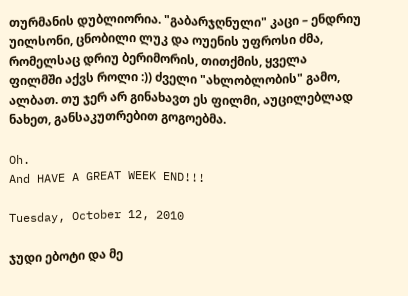თურმანის დუბლიორია. "გაბარჯღნული" კაცი – ენდრიუ უილსონი, ცნობილი ლუკ და ოუენის უფროსი ძმა, რომელსაც დრიუ ბერიმორის, თითქმის, ყველა ფილმში აქვს როლი :)) ძველი "ახლობლობის" გამო, ალბათ. თუ ჯერ არ გინახავთ ეს ფილმი, აუცილებლად ნახეთ, განსაკუთრებით გოგოებმა.

Oh.
And HAVE A GREAT WEEK END!!!

Tuesday, October 12, 2010

ჯუდი ებოტი და მე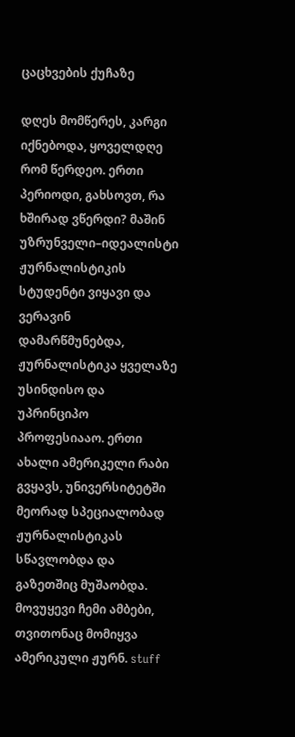ცაცხვების ქუჩაზე

დღეს მომწერეს, კარგი იქნებოდა, ყოველდღე რომ წერდეო. ერთი პერიოდი, გახსოვთ, რა ხშირად ვწერდი? მაშინ უზრუნველი–იდეალისტი ჟურნალისტიკის სტუდენტი ვიყავი და ვერავინ დამარწმუნებდა, ჟურნალისტიკა ყველაზე უსინდისო და უპრინციპო პროფესიააო. ერთი ახალი ამერიკელი რაბი გვყავს, უნივერსიტეტში მეორად სპეციალობად ჟურნალისტიკას სწავლობდა და გაზეთშიც მუშაობდა. მოვუყევი ჩემი ამბები, თვითონაც მომიყვა ამერიკული ჟურნ. stuff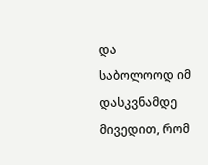და საბოლოოდ იმ დასკვნამდე მივედით, რომ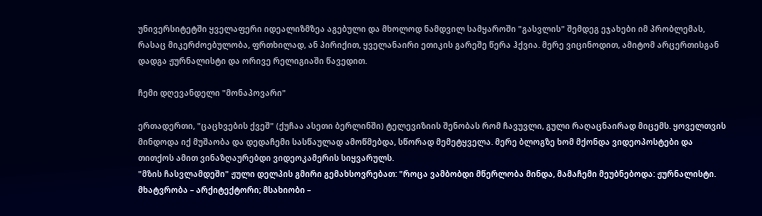უნივერსიტეტში ყველაფერი იდეალიზმზეა აგებული და მხოლოდ ნამდვილ სამყაროში "გასვლის" შემდეგ ეჯახები იმ პრობლემას, რასაც მიკერძოებულობა, ფრთხილად, ან პირიქით, ყველანაირი ეთიკის გარეშე წერა ჰქვია. მერე ვიცინოდით, ამიტომ არცერთისგან დადგა ჟურნალისტი და ორივე რელიგიაში წავედით.

ჩემი დღევანდელი "მონაპოვარი"

ერთადერთი, "ცაცხვების ქვეშ" (ქუჩაა ასეთი ბერლინში) ტელევიზიის შენობას რომ ჩავუვლი, გული რაღაცნაირად მიცემს. ყოველთვის მინდოდა იქ მუშაობა და დედაჩემი სასწაულად ამოწმებდა, სწორად მემეტყველა. მერე ბლოგზე ხომ მქონდა ვიდეოპოსტები და თითქოს ამით ვინაზღაურებდი ვიდეოკამერის სიყვარულს.
"მზის ჩასვლამდეში" ჟული დელპის გმირი გემახსოვრებათ: "როცა ვამბობდი მწერლობა მინდა, მამაჩემი მეუბნებოდა: ჟურნალისტი. მხატვრობა – არქიტექტორი; მსახიობი –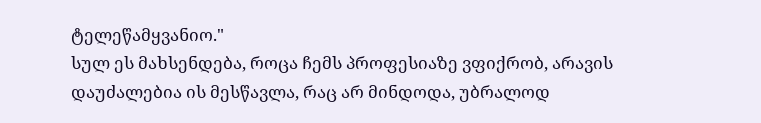ტელეწამყვანიო."
სულ ეს მახსენდება, როცა ჩემს პროფესიაზე ვფიქრობ, არავის დაუძალებია ის მესწავლა, რაც არ მინდოდა, უბრალოდ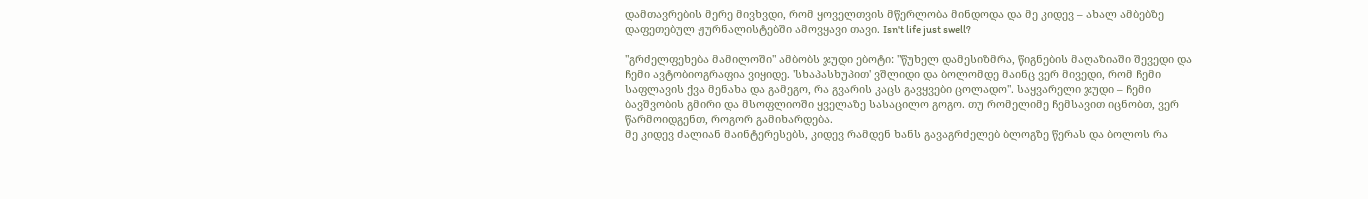დამთავრების მერე მივხვდი, რომ ყოველთვის მწერლობა მინდოდა და მე კიდევ – ახალ ამბებზე დაფეთებულ ჟურნალისტებში ამოვყავი თავი. Isn't life just swell?

"გრძელფეხება მამილოში" ამბობს ჯუდი ებოტი: "წუხელ დამესიზმრა, წიგნების მაღაზიაში შევედი და ჩემი ავტობიოგრაფია ვიყიდე. 'სხაპასხუპით' ვშლიდი და ბოლომდე მაინც ვერ მივედი, რომ ჩემი საფლავის ქვა მენახა და გამეგო, რა გვარის კაცს გავყვები ცოლადო". საყვარელი ჯუდი – ჩემი ბავშვობის გმირი და მსოფლიოში ყველაზე სასაცილო გოგო. თუ რომელიმე ჩემსავით იცნობთ, ვერ წარმოიდგენთ, როგორ გამიხარდება.
მე კიდევ ძალიან მაინტერესებს, კიდევ რამდენ ხანს გავაგრძელებ ბლოგზე წერას და ბოლოს რა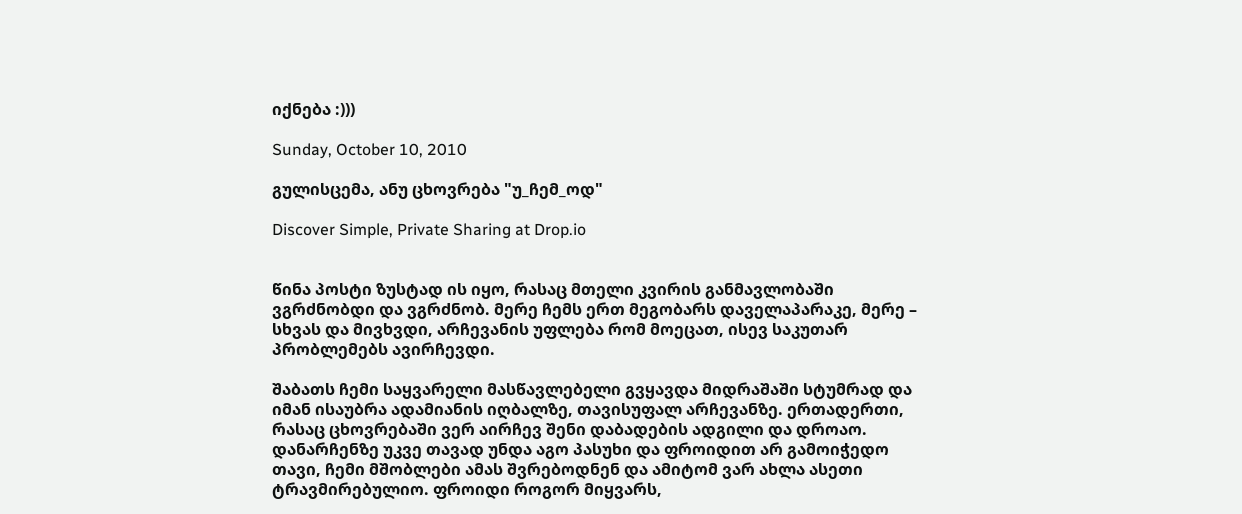იქნება :)))

Sunday, October 10, 2010

გულისცემა, ანუ ცხოვრება "უ_ჩემ_ოდ"

Discover Simple, Private Sharing at Drop.io


წინა პოსტი ზუსტად ის იყო, რასაც მთელი კვირის განმავლობაში ვგრძნობდი და ვგრძნობ. მერე ჩემს ერთ მეგობარს დაველაპარაკე, მერე – სხვას და მივხვდი, არჩევანის უფლება რომ მოეცათ, ისევ საკუთარ პრობლემებს ავირჩევდი.

შაბათს ჩემი საყვარელი მასწავლებელი გვყავდა მიდრაშაში სტუმრად და იმან ისაუბრა ადამიანის იღბალზე, თავისუფალ არჩევანზე. ერთადერთი, რასაც ცხოვრებაში ვერ აირჩევ შენი დაბადების ადგილი და დროაო. დანარჩენზე უკვე თავად უნდა აგო პასუხი და ფროიდით არ გამოიჭედო თავი, ჩემი მშობლები ამას შვრებოდნენ და ამიტომ ვარ ახლა ასეთი ტრავმირებულიო. ფროიდი როგორ მიყვარს,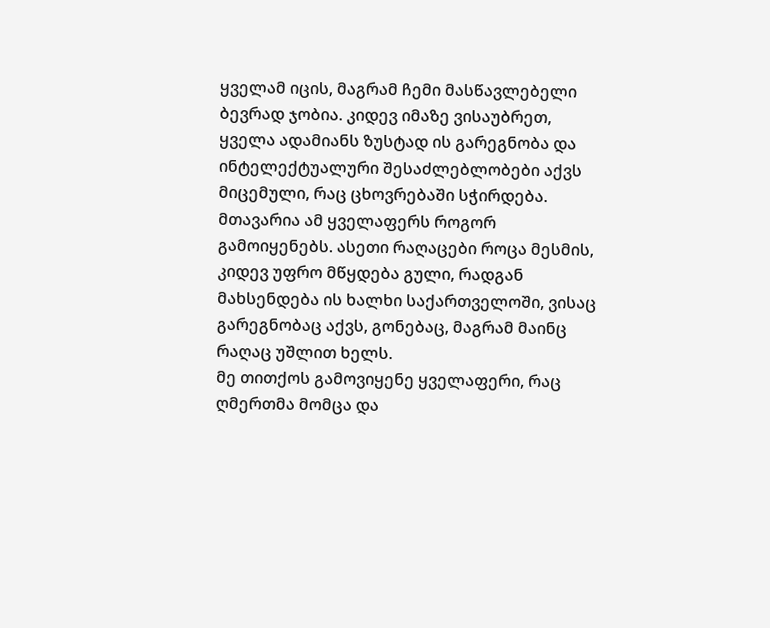ყველამ იცის, მაგრამ ჩემი მასწავლებელი ბევრად ჯობია. კიდევ იმაზე ვისაუბრეთ, ყველა ადამიანს ზუსტად ის გარეგნობა და ინტელექტუალური შესაძლებლობები აქვს მიცემული, რაც ცხოვრებაში სჭირდება. მთავარია ამ ყველაფერს როგორ გამოიყენებს. ასეთი რაღაცები როცა მესმის, კიდევ უფრო მწყდება გული, რადგან მახსენდება ის ხალხი საქართველოში, ვისაც გარეგნობაც აქვს, გონებაც, მაგრამ მაინც რაღაც უშლით ხელს.
მე თითქოს გამოვიყენე ყველაფერი, რაც ღმერთმა მომცა და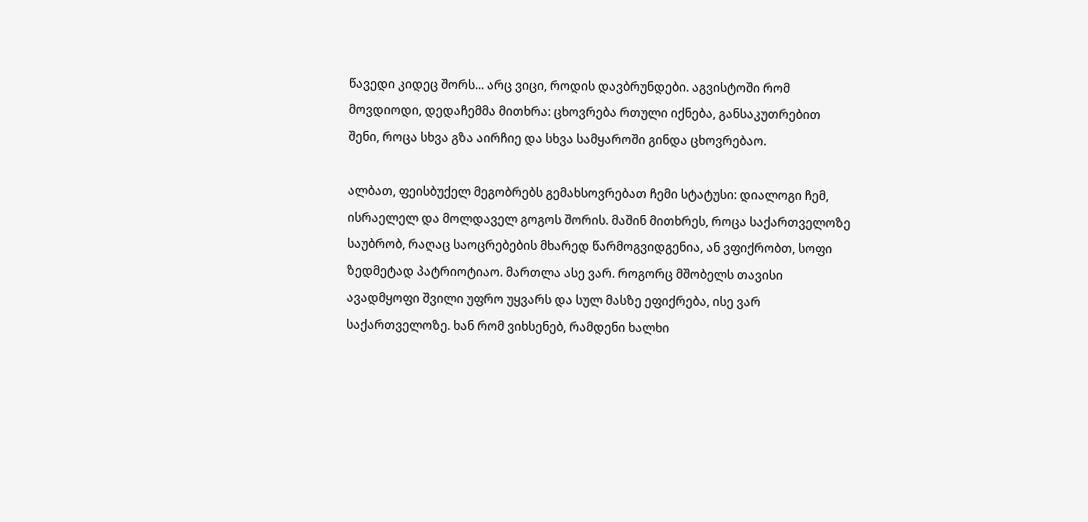წავედი კიდეც შორს... არც ვიცი, როდის დავბრუნდები. აგვისტოში რომ მოვდიოდი, დედაჩემმა მითხრა: ცხოვრება რთული იქნება, განსაკუთრებით შენი, როცა სხვა გზა აირჩიე და სხვა სამყაროში გინდა ცხოვრებაო.

ალბათ, ფეისბუქელ მეგობრებს გემახსოვრებათ ჩემი სტატუსი: დიალოგი ჩემ, ისრაელელ და მოლდაველ გოგოს შორის. მაშინ მითხრეს, როცა საქართველოზე საუბრობ, რაღაც საოცრებების მხარედ წარმოგვიდგენია, ან ვფიქრობთ, სოფი ზედმეტად პატრიოტიაო. მართლა ასე ვარ. როგორც მშობელს თავისი ავადმყოფი შვილი უფრო უყვარს და სულ მასზე ეფიქრება, ისე ვარ საქართველოზე. ხან რომ ვიხსენებ, რამდენი ხალხი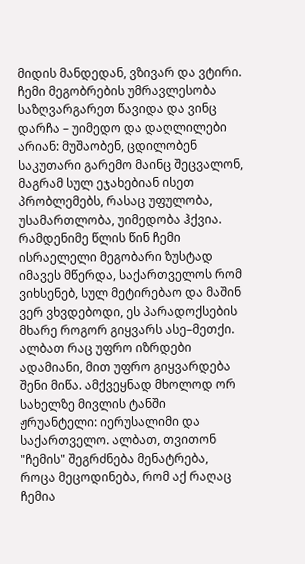მიდის მანდედან, ვზივარ და ვტირი. ჩემი მეგობრების უმრავლესობა საზღვარგარეთ წავიდა და ვინც დარჩა – უიმედო და დაღლილები არიან: მუშაობენ, ცდილობენ საკუთარი გარემო მაინც შეცვალონ, მაგრამ სულ ეჯახებიან ისეთ პრობლემებს, რასაც უფულობა, უსამართლობა, უიმედობა ჰქვია. რამდენიმე წლის წინ ჩემი ისრაელელი მეგობარი ზუსტად იმავეს მწერდა, საქართველოს რომ ვიხსენებ, სულ მეტირებაო და მაშინ ვერ ვხვდებოდი, ეს პარადოქსების მხარე როგორ გიყვარს ასე–მეთქი. ალბათ რაც უფრო იზრდები ადამიანი, მით უფრო გიყვარდება შენი მიწა. ამქვეყნად მხოლოდ ორ სახელზე მივლის ტანში ჟრუანტელი: იერუსალიმი და საქართველო. ალბათ, თვითონ "ჩემის" შეგრძნება მენატრება, როცა მეცოდინება, რომ აქ რაღაც ჩემია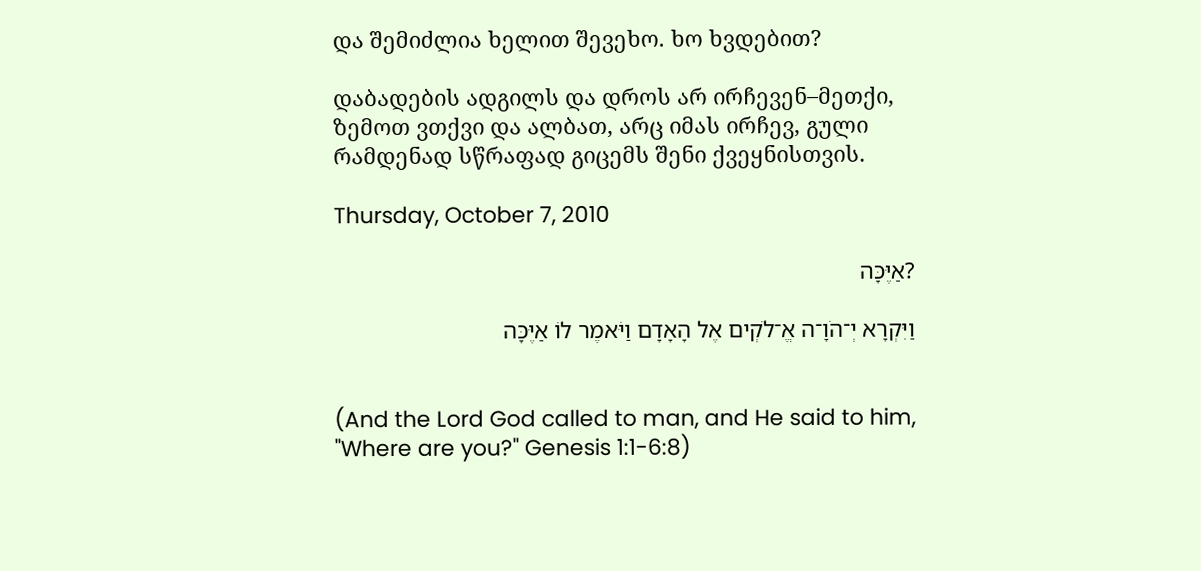და შემიძლია ხელით შევეხო. ხო ხვდებით?

დაბადების ადგილს და დროს არ ირჩევენ–მეთქი, ზემოთ ვთქვი და ალბათ, არც იმას ირჩევ, გული რამდენად სწრაფად გიცემს შენი ქვეყნისთვის.

Thursday, October 7, 2010

?אַיֶּכָּה

וַיִּקְרָא יְ־הֹוָ־ה אֱ־לֹקְים אֶל הָאָדָם וַיֹּאמֶר לוֹ אַיֶּכָּה


(And the Lord God called to man, and He said to him, "Where are you?" Genesis 1:1-6:8)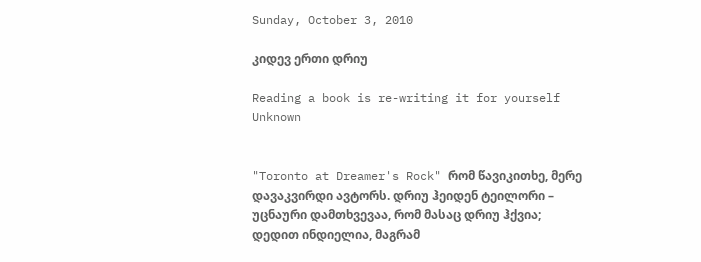Sunday, October 3, 2010

კიდევ ერთი დრიუ

Reading a book is re-writing it for yourself
Unknown


"Toronto at Dreamer's Rock" რომ წავიკითხე, მერე დავაკვირდი ავტორს. დრიუ ჰეიდენ ტეილორი – უცნაური დამთხვევაა, რომ მასაც დრიუ ჰქვია; დედით ინდიელია, მაგრამ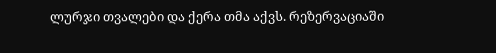ლურჯი თვალები და ქერა თმა აქვს. რეზერვაციაში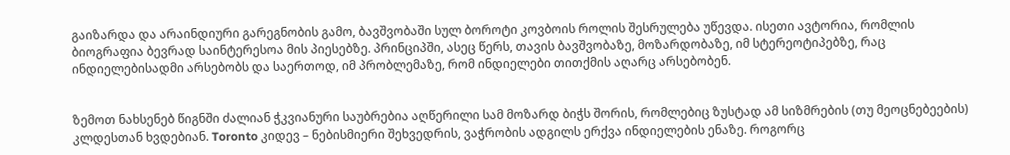გაიზარდა და არაინდიური გარეგნობის გამო, ბავშვობაში სულ ბოროტი კოვბოის როლის შესრულება უწევდა. ისეთი ავტორია, რომლის ბიოგრაფია ბევრად საინტერესოა მის პიესებზე. პრინციპში, ასეც წერს, თავის ბავშვობაზე, მოზარდობაზე, იმ სტერეოტიპებზე, რაც ინდიელებისადმი არსებობს და საერთოდ, იმ პრობლემაზე, რომ ინდიელები თითქმის აღარც არსებობენ.


ზემოთ ნახსენებ წიგნში ძალიან ჭკვიანური საუბრებია აღწერილი სამ მოზარდ ბიჭს შორის, რომლებიც ზუსტად ამ სიზმრების (თუ მეოცნებეების) კლდესთან ხვდებიან. Toronto კიდევ – ნებისმიერი შეხვედრის, ვაჭრობის ადგილს ერქვა ინდიელების ენაზე. როგორც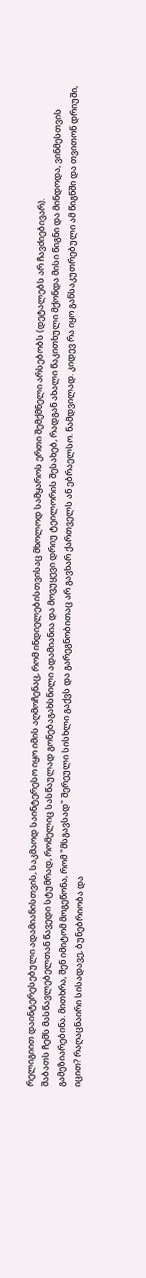რელიგიით დაინტერესებული ადამიანისთვის, საკმაოდ საინტერესო იყო იმის აღმოჩენაც, რომ ინდიელებისთვისაც მხოლოდ სამყაროს ერთი შემქმნელი არსებობს (დეტალებს არ ჩავძიებივარ).
შაბათს ჩემს მასწავლებელთან წავედი სტუმრად, რომელიც სასწაულად გონებაგახსნილი ადამიანია და მოვუყევი დრიუ ტეილორის შესახებ, რადგან ახალი წაკითხული მქონდა მისი წიგნი და მინდოდა, ვინმესთვის გამეზიარებინა. მითხრა, შენ იმიტომ მოგეწონა, რომ "მსგავსად" შერეული სისხლი გაქვს და გარეგნობითაც არ გავხარ ქართველს ან ებრაელსო. ნამდვილად. კიდევ რა იყო განსაკუთრებული ამ წიგნში და თვითონ დრიუში, იცით? რაღაცნაირი სისადავე, ბუნებრიობა და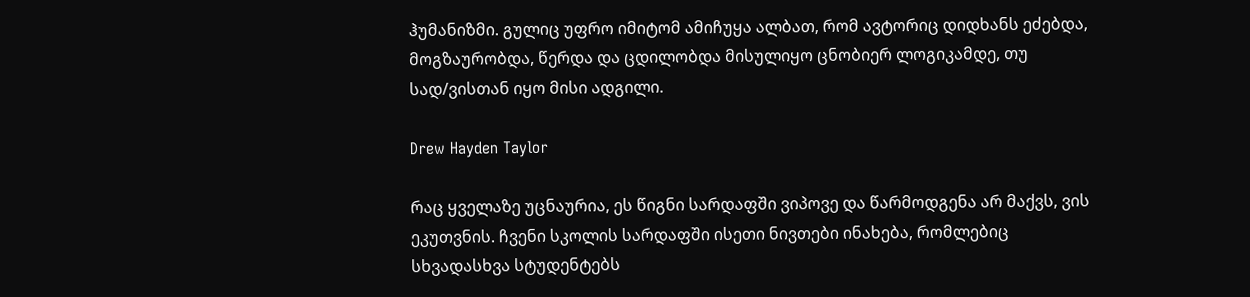ჰუმანიზმი. გულიც უფრო იმიტომ ამიჩუყა ალბათ, რომ ავტორიც დიდხანს ეძებდა, მოგზაურობდა, წერდა და ცდილობდა მისულიყო ცნობიერ ლოგიკამდე, თუ სად/ვისთან იყო მისი ადგილი.

Drew Hayden Taylor

რაც ყველაზე უცნაურია, ეს წიგნი სარდაფში ვიპოვე და წარმოდგენა არ მაქვს, ვის ეკუთვნის. ჩვენი სკოლის სარდაფში ისეთი ნივთები ინახება, რომლებიც სხვადასხვა სტუდენტებს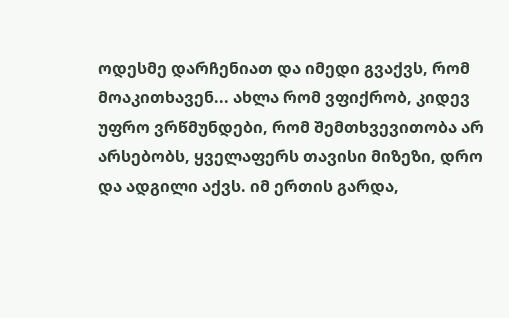ოდესმე დარჩენიათ და იმედი გვაქვს, რომ მოაკითხავენ... ახლა რომ ვფიქრობ, კიდევ უფრო ვრწმუნდები, რომ შემთხვევითობა არ არსებობს, ყველაფერს თავისი მიზეზი, დრო და ადგილი აქვს. იმ ერთის გარდა,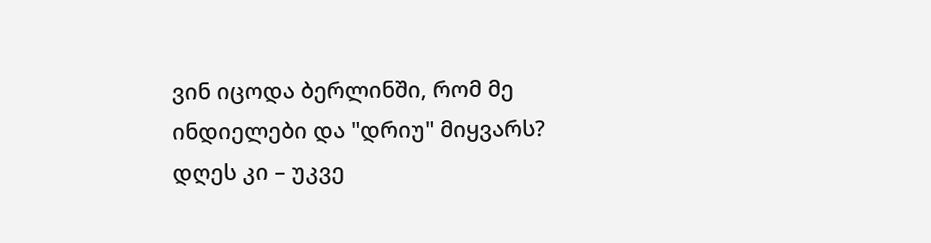ვინ იცოდა ბერლინში, რომ მე ინდიელები და "დრიუ" მიყვარს? დღეს კი – უკვე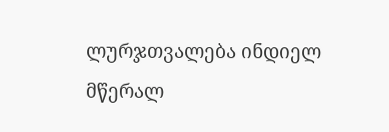ლურჯთვალება ინდიელ მწერალ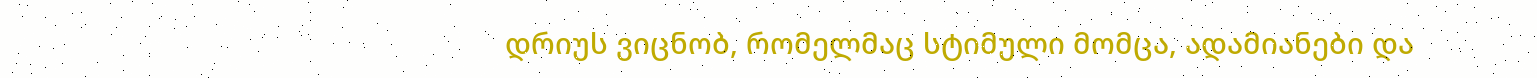დრიუს ვიცნობ, რომელმაც სტიმული მომცა, ადამიანები და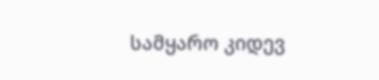სამყარო კიდევ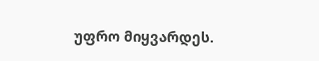უფრო მიყვარდეს.